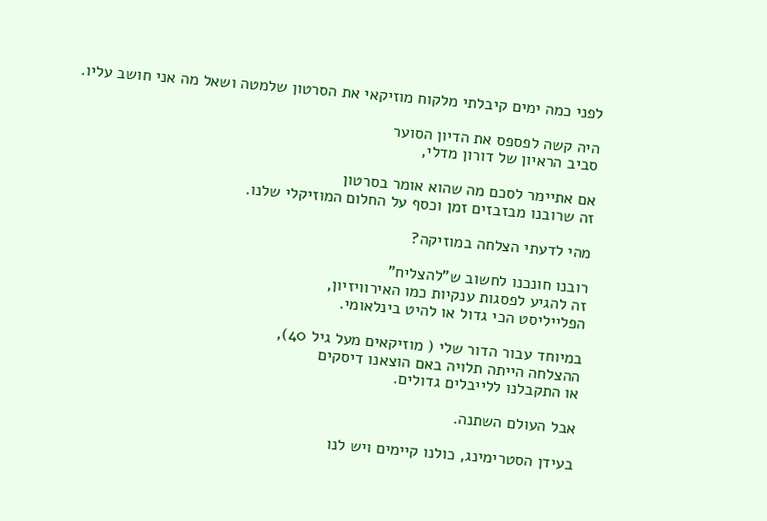לפני כמה ימים קיבלתי מלקוח מוזיקאי את הסרטון שלמטה ושאל מה אני חושב עליו.

היה קשה לפספס את הדיון הסוער
סביב הראיון של דורון מדלי,

אם אתיימר לסכם מה שהוא אומר בסרטון
זה שרובנו מבזבזים זמן וכסף על החלום המוזיקלי שלנו.

מהי לדעתי הצלחה במוזיקה?

רובנו חונכנו לחשוב ש"להצליח"
זה להגיע לפסגות ענקיות כמו האירוויזיון,
הפלייליסט הכי גדול או להיט בינלאומי.

במיוחד עבור הדור שלי ( מוזיקאים מעל גיל 40),
ההצלחה הייתה תלויה באם הוצאנו דיסקים
או התקבלנו ללייבלים גדולים.

אבל העולם השתנה.

בעידן הסטרימינג, כולנו קיימים ויש לנו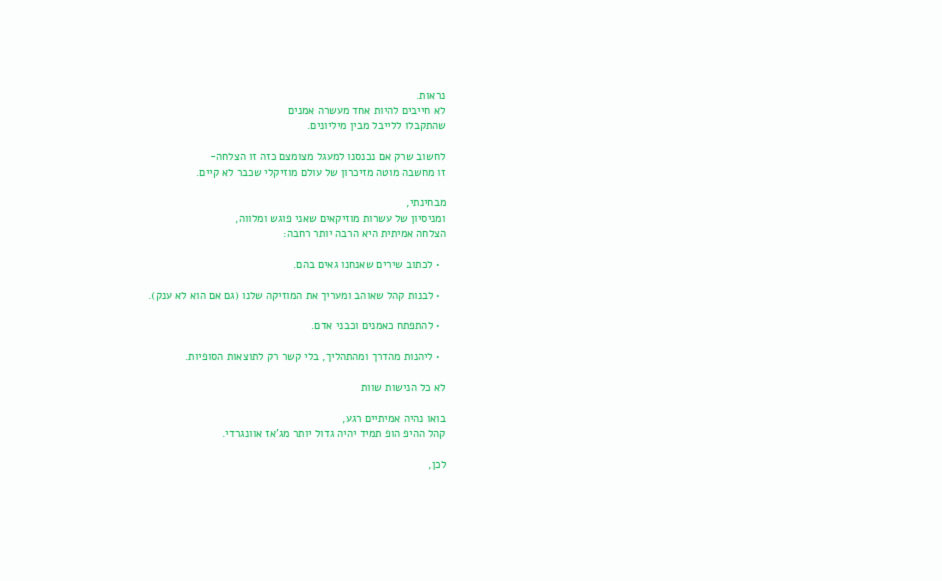נראות.
לא חייבים להיות אחד מעשרה אמנים
שהתקבלו ללייבל מבין מיליונים.

לחשוב שרק אם נכנסנו למעגל מצומצם כזה זו הצלחה-
זו מחשבה מוטה מזיכרון של עולם מוזיקלי שכבר לא קיים.

מבחינתי,
ומניסיון של עשרות מוזיקאים שאני פוגש ומלווה,
הצלחה אמיתית היא הרבה יותר רחבה:

  • לכתוב שירים שאנחנו גאים בהם.

  • לבנות קהל שאוהב ומעריך את המוזיקה שלנו (גם אם הוא לא ענק).

  • להתפתח כאמנים וכבני אדם.

  • ליהנות מהדרך ומהתהליך, בלי קשר רק לתוצאות הסופיות.

לא כל הנישות שוות

בואו נהיה אמיתיים רגע,
קהל ההיפ הופ תמיד יהיה גדול יותר מג'אז אוונגרדי.

לכן,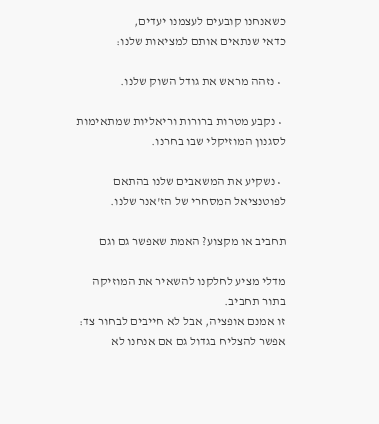כשאנחנו קובעים לעצמנו יעדים,
כדאי שנתאים אותם למציאות שלנו:

  • נזהה מראש את גודל השוק שלנו.

  • נקבע מטרות ברורות וריאליות שמתאימות לסגנון המוזיקלי שבו בחרנו.

  • נשקיע את המשאבים שלנו בהתאם לפוטנציאל המסחרי של הז'אנר שלנו.

תחביב או מקצוע? האמת שאפשר גם וגם

מדלי מציע לחלקנו להשאיר את המוזיקה בתור תחביב.
זו אמנם אופציה, אבל לא חייבים לבחור צד:
אפשר להצליח בגדול גם אם אנחנו לא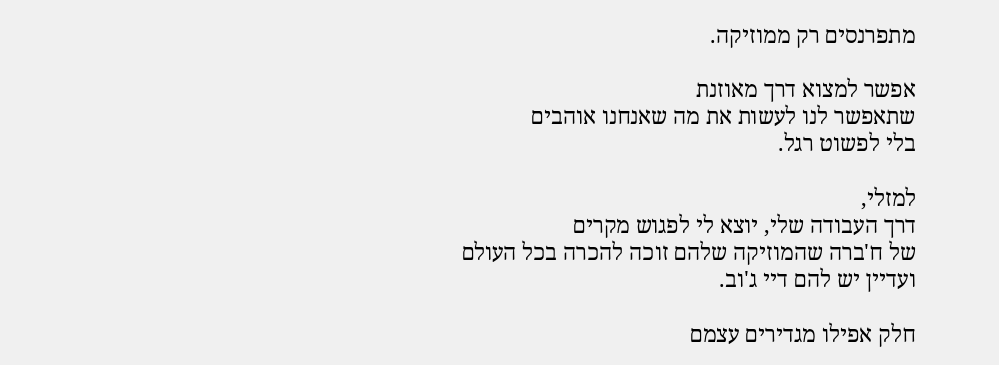מתפרנסים רק ממוזיקה.

אפשר למצוא דרך מאוזנת
שתאפשר לנו לעשות את מה שאנחנו אוהבים
בלי לפשוט רגל.

למזלי,
דרך העבודה שלי, יוצא לי לפגוש מקרים
של ח'ברה שהמוזיקה שלהם זוכה להכרה בכל העולם
ועדיין יש להם דיי ג'וב.

חלק אפילו מגדירים עצמם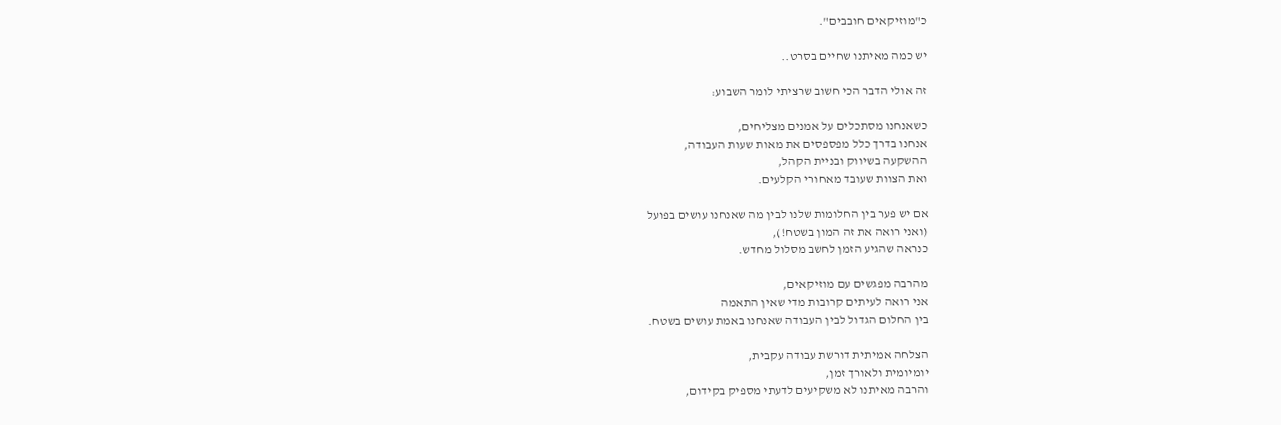כ"מוזיקאים חובבים".

יש כמה מאיתנו שחיים בסרט..

זה אולי הדבר הכי חשוב שרציתי לומר השבוע:

כשאנחנו מסתכלים על אמנים מצליחים,
אנחנו בדרך כלל מפספסים את מאות שעות העבודה,
ההשקעה בשיווק ובניית הקהל,
ואת הצוות שעובד מאחורי הקלעים.

אם יש פער בין החלומות שלנו לבין מה שאנחנו עושים בפועל
(ואני רואה את זה המון בשטח!),
כנראה שהגיע הזמן לחשב מסלול מחדש.

מהרבה מפגשים עם מוזיקאים,
אני רואה לעיתים קרובות מדי שאין התאמה
בין החלום הגדול לבין העבודה שאנחנו באמת עושים בשטח.

הצלחה אמיתית דורשת עבודה עקבית,
יומיומית ולאורך זמן,
והרבה מאיתנו לא משקיעים לדעתי מספיק בקידום,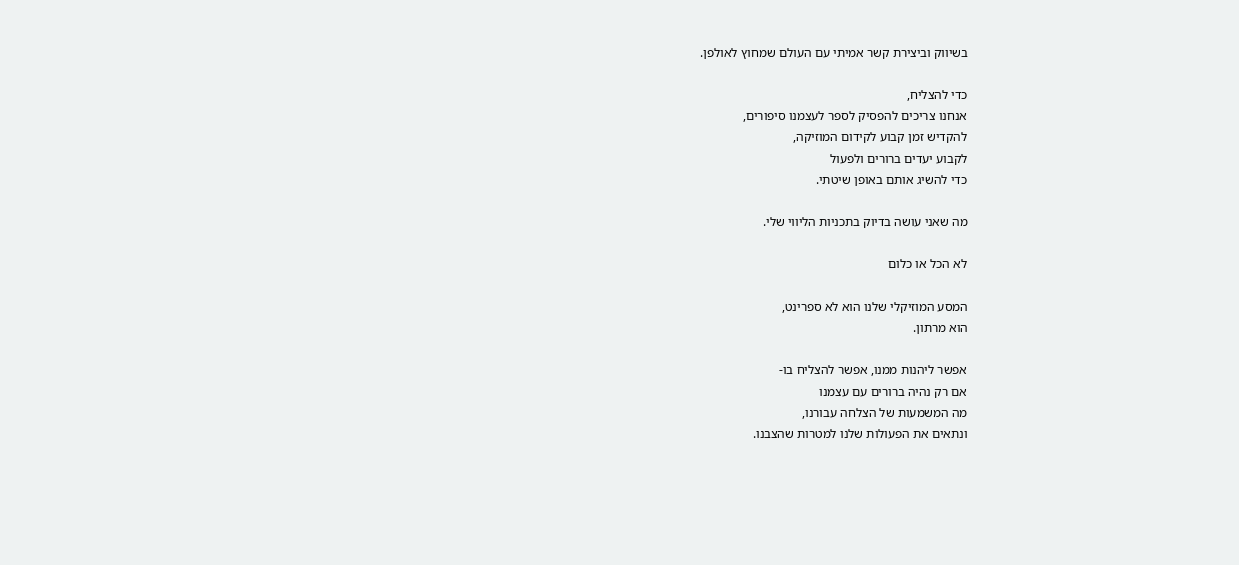בשיווק וביצירת קשר אמיתי עם העולם שמחוץ לאולפן.

כדי להצליח,
אנחנו צריכים להפסיק לספר לעצמנו סיפורים,
להקדיש זמן קבוע לקידום המוזיקה,
לקבוע יעדים ברורים ולפעול
כדי להשיג אותם באופן שיטתי.

מה שאני עושה בדיוק בתכניות הליווי שלי.

לא הכל או כלום

המסע המוזיקלי שלנו הוא לא ספרינט,
הוא מרתון.

אפשר ליהנות ממנו, אפשר להצליח בו-
אם רק נהיה ברורים עם עצמנו
מה המשמעות של הצלחה עבורנו,
ונתאים את הפעולות שלנו למטרות שהצבנו.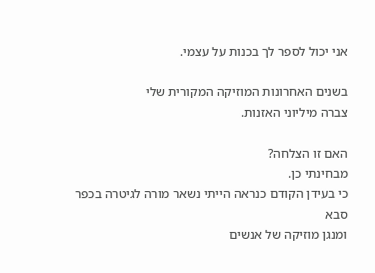אני יכול לספר לך בכנות על עצמי.

בשנים האחרונות המוזיקה המקורית שלי
צברה מיליוני האזנות.

האם זו הצלחה?
מבחינתי כן.
כי בעידן הקודם כנראה הייתי נשאר מורה לגיטרה בכפר סבא
ומנגן מוזיקה של אנשים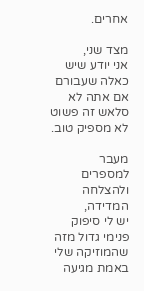אחרים.

מצד שני,
אני יודע שיש כאלה שעבורם
אם אתה לא סלאש זה פשוט לא מספיק טוב.

מעבר למספרים ולהצלחה המדידה,
יש לי סיפוק פנימי גדול מזה שהמוזיקה שלי
באמת מגיעה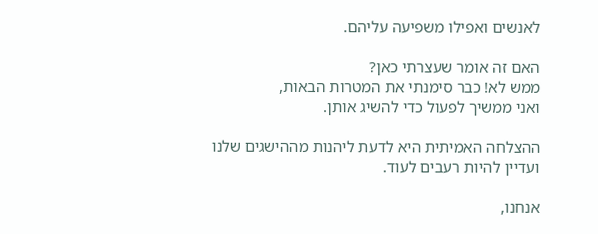לאנשים ואפילו משפיעה עליהם.

האם זה אומר שעצרתי כאן?
ממש לא! כבר סימנתי את המטרות הבאות,
ואני ממשיך לפעול כדי להשיג אותן.

ההצלחה האמיתית היא לדעת ליהנות מההישגים שלנו
ועדיין להיות רעבים לעוד.

אנחנו,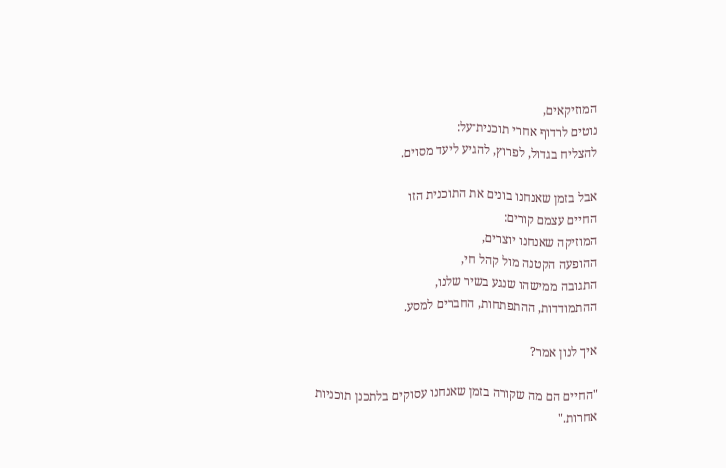המוזיקאים,
נוטים לרדוף אחרי תוכנית־על:
להצליח בגדול, לפרוץ, להגיע ליעד מסוים.

אבל בזמן שאנחנו בונים את התוכנית הזו
החיים עצמם קורים:
המוזיקה שאנחנו יוצרים,
ההופעה הקטנה מול קהל חי,
התגובה ממישהו שנגע בשיר שלנו,
ההתמודדות, ההתפתחות, החברים למסע.

איך לנון אמר?

"החיים הם מה שקורה בזמן שאנחנו עסוקים בלתכנן תוכניות אחרות."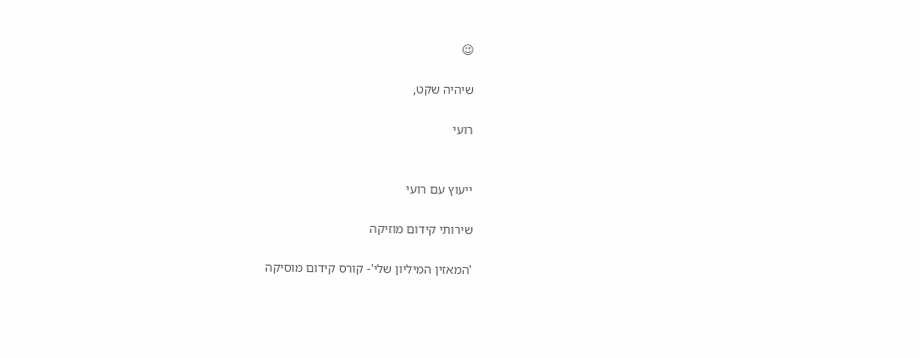😉

שיהיה שקט,

רועי


ייעוץ עם רועי

שירותי קידום מוזיקה

'המאזין המיליון שלי'- קורס קידום מוסיקה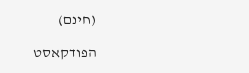(חינם)

הפודקאסט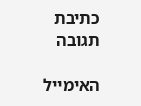כתיבת תגובה

האימייל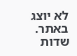לא יוצג באתר. שדות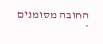החובה מסומנים *